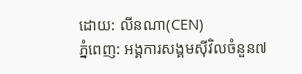ដោយ: លីនណា(CEN)
ភ្នំពេញ: អង្គការសង្គមស៊ីវិលចំនួន៧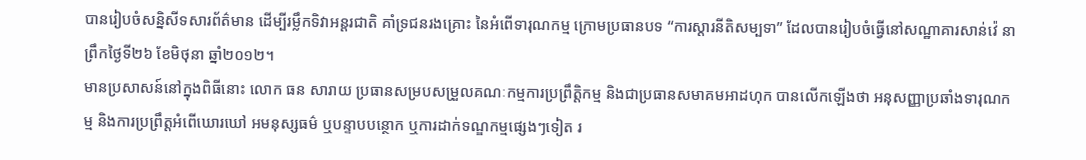បានរៀបចំសន្និសីទសារព័ត៌មាន ដើម្បីរម្លឹកទិវាអន្តរជាតិ គាំទ្រជនរងគ្រោះ នៃអំពើទារុណកម្ម ក្រោមប្រធានបទ “ការស្ដារនីតិសម្បទា” ដែលបានរៀបចំធ្វើនៅសណ្ឋាគារសាន់វ៉េ នាព្រឹកថ្ងៃទី២៦ ខែមិថុនា ឆ្នាំ២០១២។
មានប្រសាសន៍នៅក្នុងពិធីនោះ លោក ធន សារាយ ប្រធានសម្របសម្រួលគណៈកម្មការប្រព្រឹត្តិកម្ម និងជាប្រធានសមាគមអាដហុក បានលើកឡើងថា អនុសញ្ញាប្រឆាំងទារុណកម្ម និងការប្រព្រឹត្តអំពើឃោរឃៅ អមនុស្សធម៌ ឬបន្ទាបបន្ថោក ឬការដាក់ទណ្ឌកម្មផ្សេងៗទៀត រ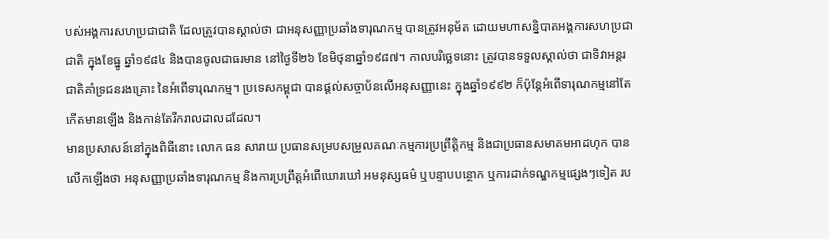បស់អង្គការសហប្រជាជាតិ ដែលត្រូវបានស្គាល់ថា ជាអនុសញ្ញាប្រឆាំងទារុណកម្ម បានត្រូវអនុម័ត ដោយមហាសន្និបាតអង្គការសហប្រជាជាតិ ក្នុងខែធ្នូ ឆ្នាំ១៩៨៤ និងបានចូលជាធរមាន នៅថ្ងៃទី២៦ ខែមិថុនាឆ្នាំ១៩៨៧។ កាលបរិច្ឆេទនោះ ត្រូវបានទទួលស្គាល់ថា ជាទិវាអន្តរជាតិគាំទ្រជនរងគ្រោះ នៃអំពើទារុណកម្ម។ ប្រទេសកម្ពុជា បានផ្ដល់សច្ចាប័នលើអនុសញ្ញានេះ ក្នុងឆ្នាំ១៩៩២ ក៏ប៉ុន្តែអំពើទារុណកម្មនៅតែកើតមានឡើង និងកាន់តែរីករាលដាលដដែល។
មានប្រសាសន៍នៅក្នុងពិធីនោះ លោក ធន សារាយ ប្រធានសម្របសម្រួលគណៈកម្មការប្រព្រឹត្តិកម្ម និងជាប្រធានសមាគមអាដហុក បានលើកឡើងថា អនុសញ្ញាប្រឆាំងទារុណកម្ម និងការប្រព្រឹត្តអំពើឃោរឃៅ អមនុស្សធម៌ ឬបន្ទាបបន្ថោក ឬការដាក់ទណ្ឌកម្មផ្សេងៗទៀត រប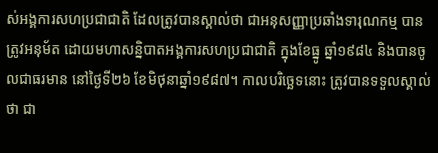ស់អង្គការសហប្រជាជាតិ ដែលត្រូវបានស្គាល់ថា ជាអនុសញ្ញាប្រឆាំងទារុណកម្ម បានត្រូវអនុម័ត ដោយមហាសន្និបាតអង្គការសហប្រជាជាតិ ក្នុងខែធ្នូ ឆ្នាំ១៩៨៤ និងបានចូលជាធរមាន នៅថ្ងៃទី២៦ ខែមិថុនាឆ្នាំ១៩៨៧។ កាលបរិច្ឆេទនោះ ត្រូវបានទទួលស្គាល់ថា ជា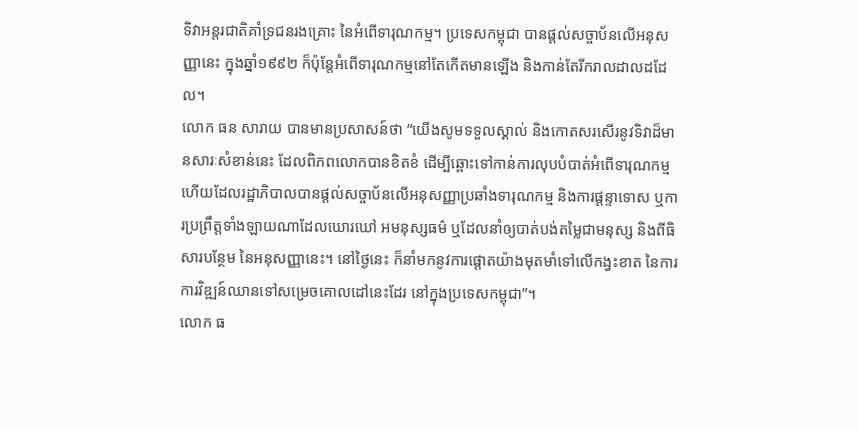ទិវាអន្តរជាតិគាំទ្រជនរងគ្រោះ នៃអំពើទារុណកម្ម។ ប្រទេសកម្ពុជា បានផ្ដល់សច្ចាប័នលើអនុសញ្ញានេះ ក្នុងឆ្នាំ១៩៩២ ក៏ប៉ុន្តែអំពើទារុណកម្មនៅតែកើតមានឡើង និងកាន់តែរីករាលដាលដដែល។
លោក ធន សារាយ បានមានប្រសាសន៍ថា “យើងសូមទទួលស្គាល់ និងកោតសរសើរនូវទិវាដ៏មានសារៈសំខាន់នេះ ដែលពិភពលោកបានខិតខំ ដើម្បីឆ្ពោះទៅកាន់ការលុបបំបាត់អំពើទារុណកម្ម ហើយដែលរដ្ឋាភិបាលបានផ្ដល់សច្ចាប័នលើអនុសញ្ញាប្រឆាំងទារុណកម្ម និងការផ្ដន្ទាទោស ឬការប្រព្រឹត្តទាំងឡាយណាដែលឃោរឃៅ អមនុស្សធម៌ ឬដែលនាំឲ្យបាត់បង់តម្លៃជាមនុស្ស និងពីធិសារបន្ថែម នៃអនុសញ្ញានេះ។ នៅថ្ងៃនេះ ក៏នាំមកនូវការផ្ដោតយ៉ាងមុតមាំទៅលើកង្វះខាត នៃការការវិឌ្ឍន៍ឈានទៅសម្រេចគោលដៅនេះដែរ នៅក្នុងប្រទេសកម្ពុជា”។
លោក ធ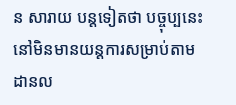ន សារាយ បន្តទៀតថា បច្ចុប្បនេះ នៅមិនមានយន្ដការសម្រាប់តាមដានល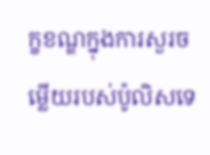ក្ខខណ្ឌក្នុងការសួរចម្លើយរបស់ប៉ូលិសទេ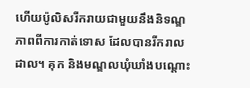ហើយប៉ូលិសរីករាយជាមួយនឹងនិទណ្ឌភាពពីការកាត់ទោស ដែលបានរីករាលដាល។ គុក និងមណ្ឌលឃុំឃាំងបណ្ដោះ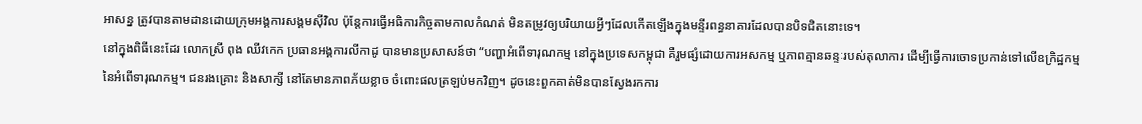អាសន្ន ត្រូវបានតាមដានដោយក្រុមអង្គការសង្គមស៊ីវិល ប៉ុន្តែការធ្វើអធិការកិច្ចតាមកាលកំណត់ មិនតម្រូវឲ្យបរិយាយអ្វីៗដែលកើតឡើងក្នុងមន្ទីរពន្ធនាគារដែលបានបិទជិតនោះទេ។
នៅក្នុងពិធីនេះដែរ លោកស្រី ពុង ឈីវកេក ប្រធានអង្គការលីកាដូ បានមានប្រសាសន៍ថា “បញ្ហាអំពើទារុណកម្ម នៅក្នុងប្រទេសកម្ពុជា គឺរួមផ្សំដោយការអសកម្ម ឬភាពគ្មានឆន្ទៈរបស់តុលាការ ដើម្បីធ្វើការចោទប្រកាន់ទៅលើឧក្រិដ្ឋកម្ម នៃអំពើទារុណកម្ម។ ជនរងគ្រោះ និងសាក្សី នៅតែមានភាពភ័យខ្លាច ចំពោះផលត្រឡប់មកវិញ។ ដូចនេះពួកគាត់មិនបានស្វែងរកការ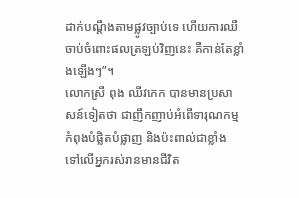ដាក់បណ្ដឹងតាមផ្លូវច្បាប់ទេ ហើយការឈឺចាប់ចំពោះផលត្រឡប់វិញនេះ គឺកាន់តែខ្លាំងឡើងៗ”។
លោកស្រី ពុង ឈីវកេក បានមានប្រសាសន៍ទៀតថា ជាញឹកញាប់អំពើទារុណកម្ម កំពុងបំផ្លិតបំផ្លាញ និងប៉ះពាល់ជាខ្លាំង ទៅលើអ្នករស់រានមានជីវិត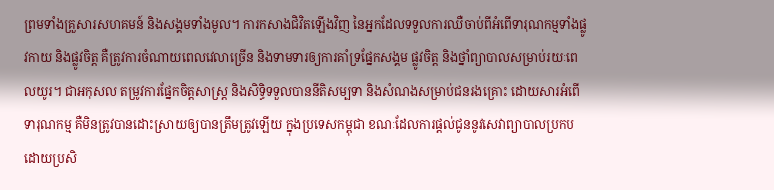ព្រមទាំងគ្រួសារសហគមន៍ និងសង្គមទាំងមូល។ ការកសាងជិវិតឡើងវិញ នៃអ្នកដែលទទួលការឈឺចាប់ពីអំពើទារុណកម្មទាំងផ្លូវកាយ និងផ្លូវចិត្ត គឺត្រូវការចំណាយពេលវេលាច្រើន និងទាមទារឲ្យការគាំទ្រផ្នែកសង្គម ផ្លូវចិត្ត និងថ្នាំព្យាបាលសម្រាប់រយៈពេលយូរ។ ជាអកុសល តម្រូវការផ្នែកចិត្តសាស្ដ្រ និងសិទ្ធិទទួលបាននីតិសម្បទា និងសំណងសម្រាប់ជនរងគ្រោះ ដោយសារអំពើទារុណកម្ម គឺមិនត្រូវបានដោះស្រាយឲ្យបានត្រឹមត្រូវឡើយ ក្នុងប្រទេសកម្ពុជា ខណៈដែលការផ្ដល់ជូននូវសេវាព្យាបាលប្រកបដោយប្រសិ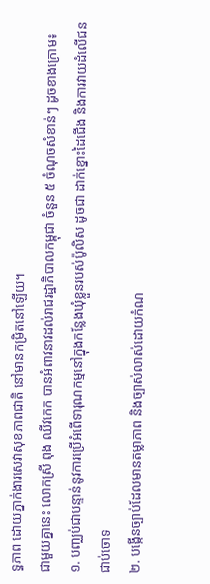ទ្ធភាព ដោយភ្នាក់ងារសេវាសុខភាពជាតិ នៅមានកម្រិតនៅឡើយ។
ជាមួយគ្នានេះ លោកស្រី ពុង ឈីវកេក បានអំពាវនាវដល់រាជរដ្ឋាភិបាលកម្ពុជា ចំនួន ៥ ចំណុចសំខាន់ៗ ដូចខាងក្រោម៖
១. បញ្ឈប់ជាបន្ទាន់នូវការប្រើអំពើទារុណកម្មនៅក្នុងកន្លែងឃុំខ្លួនរបស់ប៉ូលិស ដូចជា ដាក់ខ្នោះដៃជើង និងការវាយដំលើជនជាប់ចោទ
២. បង្កើនច្បាប់ដែលមានតម្លាភាព និងច្បាស់លាស់ដោយកំណ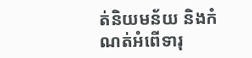ត់និយមន័យ និងកំណត់អំពើទារុ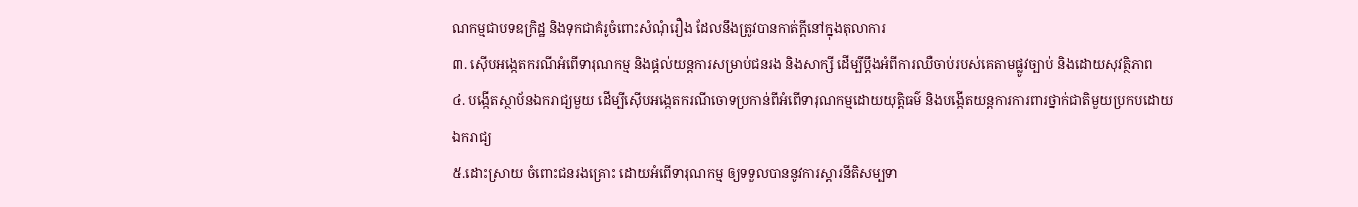ណកម្មជាបទឧក្រិដ្ឋ និងទុកជាគំរូចំពោះសំណុំរឿង ដែលនឹងត្រូវបានកាត់ក្ដីនៅក្នុងតុលាការ
៣. ស៊ើបអង្កេតករណីអំពើទារុណកម្ម និងផ្ដល់យន្ដការសម្រាប់ជនរង និងសាក្សី ដើម្បីប្ដឹងអំពីការឈឺចាប់របស់គេតាមផ្លូវច្បាប់ និងដោយសុវត្ថិភាព
៤. បង្កើតស្ថាប័នឯករាជ្យមួយ ដើម្បីស៊ើបអង្កេតករណីចោទប្រកាន់ពីអំពើទារុណកម្មដោយយុត្តិធម៌ និងបង្កើតយន្ដការការពារថ្នាក់ជាតិមួយប្រកបដោយឯករាជ្យ
៥.ដោះស្រាយ ចំពោះជនរងគ្រោះ ដោយអំពើទារុណកម្ម ឲ្យទទួលបាននូវការស្ដារនីតិសម្បទា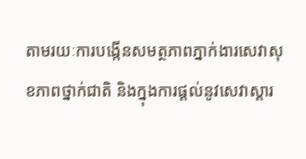តាមរយៈការបង្កើនសមត្ថភាពភ្នាក់ងារសេវាសុខភាពថ្នាក់ជាតិ និងក្នុងការផ្ដល់នូវសេវាស្ដារ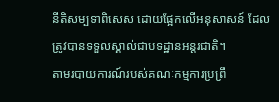នីតិសម្បទាពិសេស ដោយផ្អែកលើអនុសាសន៍ ដែលត្រូវបានទទួលស្គាល់ជាបទដ្ឋានអន្តរជាតិ។
តាមរបាយការណ៍របស់គណៈកម្មការប្រព្រឹ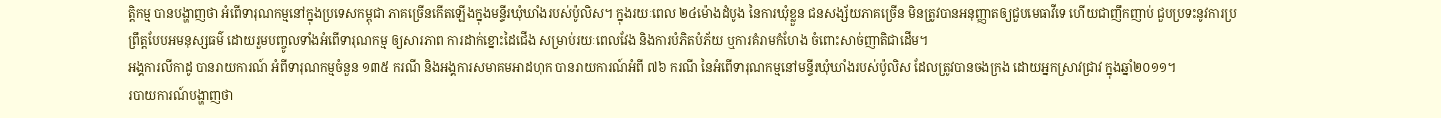ត្តិកម្ម បានបង្ហាញថា អំពើទារុណកម្មនៅក្នុងប្រទេសកម្ពុជា ភាគច្រើនកើតឡើងក្នុងមន្ទីរឃុំឃាំងរបស់ប៉ូលិស។ ក្នុងរយៈពេល ២៤ម៉ោងដំបូង នៃការឃុំខ្លួន ជនសង្ស័យភាគច្រើន មិនត្រូវបានអនុញ្ញាតឲ្យជួបមេធាវីទេ ហើយជាញឹកញាប់ ជួបប្រទះនូវការប្រព្រឹត្តបែបអមនុស្សធម៌ ដោយរួមបញ្ចូលទាំងអំពើទារុណកម្ម ឲ្យសារភាព ការដាក់ខ្នោះដៃជើង សម្រាប់រយៈពេលវែង និងការបំភិតបំភ័យ ឬការគំរាមកំហែង ចំពោះសាច់ញាតិជាដើម។
អង្គការលីកាដូ បានរាយការណ៍ អំពីទារុណកម្មចំនួន ១៣៥ ករណី និងអង្គការសមាគមអាដហុក បានរាយការណ៍អំពី ៧៦ ករណី នៃអំពើទារុណកម្មនៅមន្ទីរឃុំឃាំងរបស់ប៉ូលិស ដែលត្រូវបានចងក្រង ដោយអ្នកស្រាវជ្រាវ ក្នុងឆ្នាំ២០១១។
របាយការណ៍បង្ហាញថា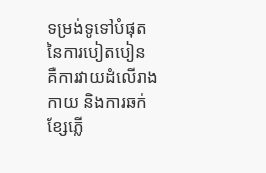ទម្រង់ទូទៅបំផុត នៃការបៀតបៀន គឺការវាយដំលើរាងកាយ និងការឆក់ខ្សែភ្លើ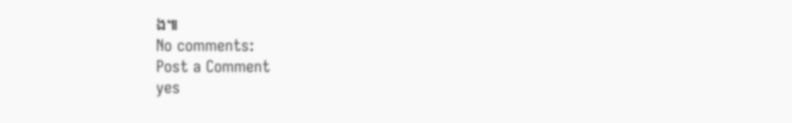ង៕
No comments:
Post a Comment
yes